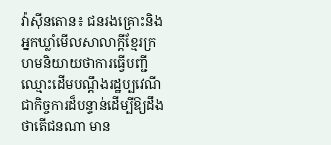វ៉ាស៊ីនតោន៖ ជនរងគ្រោះនិងអ្នកឃ្លាំមើលសាលាក្តីខ្មែរក្រហមនិយាយថាការធ្វើបញ្ជីឈ្មោះដើមបណ្តឹងរដ្ឋប្បវេណីជាកិច្ចការដ៏បន្ទាន់ដើម្បីឱ្យដឹងថាតើជនណា មាន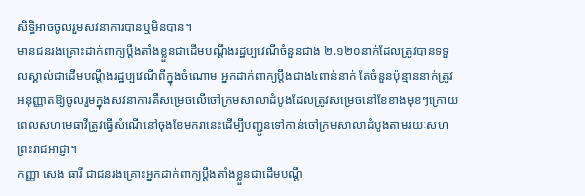សិទ្ធិអាចចូលរួមសវនាការបានឬមិនបាន។
មានជនរងគ្រោះដាក់ពាក្យប្តឹងតាំងខ្លួនជាដើមបណ្តឹងរដ្ឋប្បវេណីចំនួនជាង ២.១២០នាក់ដែលត្រូវបានទទួលស្គាល់ជាដើមបណ្តឹងរដ្ឋប្បវេណីពីក្នុងចំណោម អ្នកដាក់ពាក្យប្តឹងជាង៤ពាន់នាក់ តែចំនួនប៉ុន្មាននាក់ត្រូវអនុញ្ញាតឱ្យចូលរួមក្នុងសវនាការគឺសម្រេចលើចៅក្រមសាលាដំបូងដែលត្រូវសម្រេចនៅខែខាងមុខៗក្រោយពេលសហមេធាវីត្រូវធ្វើសំណើនៅចុងខែមករានេះដើម្បីបញ្ជូនទៅកាន់ចៅក្រមសាលាដំបូងតាមរយៈសហព្រះរាជអាជ្ញា។
កញ្ញា សេង ធារី ជាជនរងគ្រោះអ្នកដាក់ពាក្យប្តឹងតាំងខ្លួនជាដើមបណ្តឹ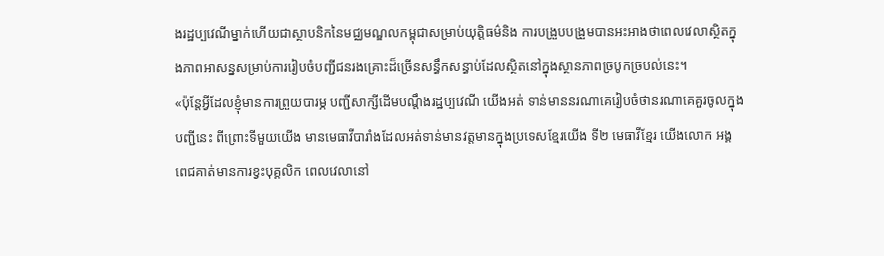ងរដ្ឋប្បវេណីម្នាក់ហើយជាស្ថាបនិកនៃមជ្ឈមណ្ឌលកម្ពុជាសម្រាប់យុត្តិធម៌និង ការបង្រួបបង្រួមបានអះអាងថាពេលវេលាស្ថិតក្នុងភាពអាសន្នសម្រាប់ការរៀបចំបញ្ជីជនរងគ្រោះដ៏ច្រើនសន្ធឹកសន្ធាប់ដែលស្ថិតនៅក្នុងស្ថានភាពច្របូកច្របល់នេះ។
«ប៉ុន្តែអ្វីដែលខ្ញុំមានការព្រួយបារម្ភ បញ្ជីសាក្សីដើមបណ្តឹងរដ្ឋប្បវេណី យើងអត់ ទាន់មាននរណាគេរៀបចំថានរណាគេគួរចូលក្នុងបញ្ជីនេះ ពីព្រោះទីមួយយើង មានមេធាវីបារាំងដែលអត់ទាន់មានវត្តមានក្នុងប្រទេសខ្មែរយើង ទី២ មេធាវីខ្មែរ យើងលោក អង្គ ពេជគាត់មានការខ្វះបុគ្គលិក ពេលវេលានៅ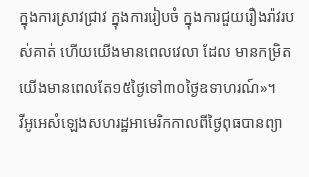ក្នុងការស្រាវជ្រាវ ក្នុងការរៀបចំ ក្នុងការជួយរឿងរ៉ាវរបស់គាត់ ហើយយើងមានពេលវេលា ដែល មានកម្រិតយើងមានពេលតែ១៥ថ្ងៃទៅ៣០ថ្ងៃឧទាហរណ៍»។
វីអូអេសំឡេងសហរដ្ឋអាមេរិកកាលពីថ្ងៃពុធបានព្យា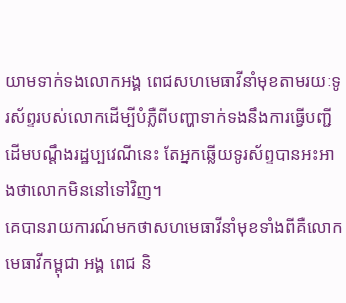យាមទាក់ទងលោកអង្គ ពេជសហមេធាវីនាំមុខតាមរយៈទូរស័ព្ទរបស់លោកដើម្បីបំភ្លឺពីបញ្ហាទាក់ទងនឹងការធ្វើបញ្ជីដើមបណ្តឹងរដ្ឋប្បវេណីនេះ តែអ្នកឆ្លើយទូរស័ព្ទបានអះអាងថាលោកមិននៅទៅវិញ។
គេបានរាយការណ៍មកថាសហមេធាវីនាំមុខទាំងពីគឺលោកមេធាវីកម្ពុជា អង្គ ពេជ និ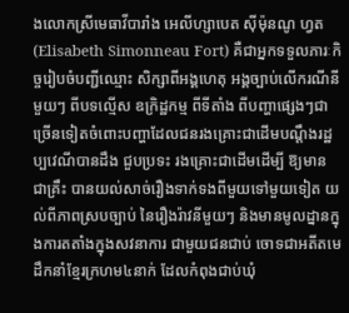ងលោកស្រីមេធាវីបារាំង អេលីហ្សាបេត ស៊ីម៉ុនណូ ហ្វត (Elisabeth Simonneau Fort) គឺជាអ្នកទទួលភារៈកិច្ចរៀបចំបញ្ជីឈ្មោះ សិក្សាពីអង្គហេតុ អង្គច្បាប់លើករណីនីមួយៗ ពីបទល្មើស ឧក្រិដ្ឋកម្ម ពីទីតាំង ពីបញ្ហាផ្សេងៗជាច្រើនទៀតចំពោះបញ្ហាដែលជនរងគ្រោះជាដើមបណ្តឹងរដ្ឋប្បវេណីបានដឹង ជួបប្រទះ រងគ្រោះជាដើមដើម្បី ឱ្យមាន ជាគ្រឹះ បានយល់សាច់រឿងទាក់ទងពីមួយទៅមួយទៀត យល់ពីភាពស្របច្បាប់ នៃរឿងរ៉ាវនីមួយៗ និងមានមូលដ្នានក្នុងការតតាំងក្នុងសវនាការ ជាមួយជនជាប់ ចោទជាអតីតមេដឹកនាំខ្មែរក្រហម៤នាក់ ដែលកំពុងជាប់ឃុំ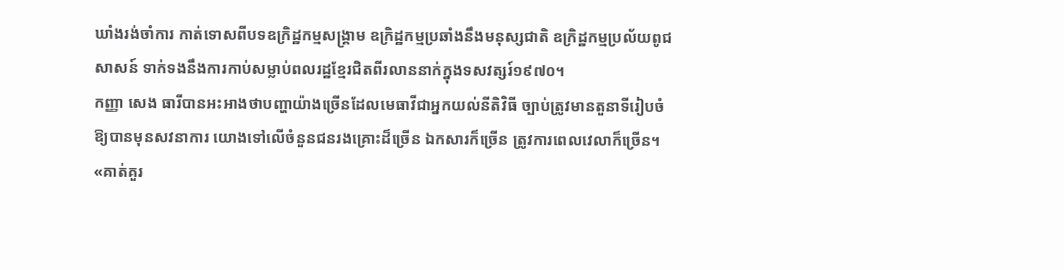ឃាំងរង់ចាំការ កាត់ទោសពីបទឧក្រិដ្ឋកម្មសង្គ្រាម ឧក្រិដ្ឋកម្មប្រឆាំងនឹងមនុស្សជាតិ ឧក្រិដ្ឋកម្មប្រល័យពូជសាសន៍ ទាក់ទងនឹងការកាប់សម្លាប់ពលរដ្ឋខ្មែរជិតពីរលាននាក់ក្នុងទសវត្សរ៍១៩៧០។
កញ្ញា សេង ធារីបានអះអាងថាបញ្ហាយ៉ាងច្រើនដែលមេធាវីជាអ្នកយល់នីតិវិធី ច្បាប់ត្រូវមានតួនាទីរៀបចំឱ្យបានមុនសវនាការ យោងទៅលើចំនួនជនរងគ្រោះដ៏ច្រើន ឯកសារក៏ច្រើន ត្រូវការពេលវេលាក៏ច្រើន។
«គាត់គួរ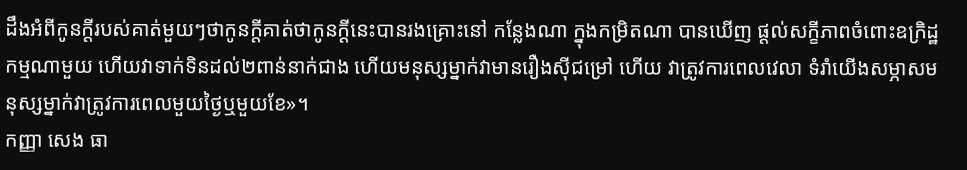ដឹងអំពីកូនក្តីរបស់គាត់មួយៗថាកូនក្តីគាត់ថាកូនក្តីនេះបានរងគ្រោះនៅ កន្លែងណា ក្នុងកម្រិតណា បានឃើញ ផ្តល់សក្ខីភាពចំពោះឧក្រិដ្ឋកម្មណាមួយ ហើយវាទាក់ទិនដល់២ពាន់នាក់ជាង ហើយមនុស្សម្នាក់វាមានរឿងស៊ីជម្រៅ ហើយ វាត្រូវការពេលវេលា ទំរាំយើងសម្ភាសមនុស្សម្នាក់វាត្រូវការពេលមួយថ្ងៃឬមួយខែ»។
កញ្ញា សេង ធា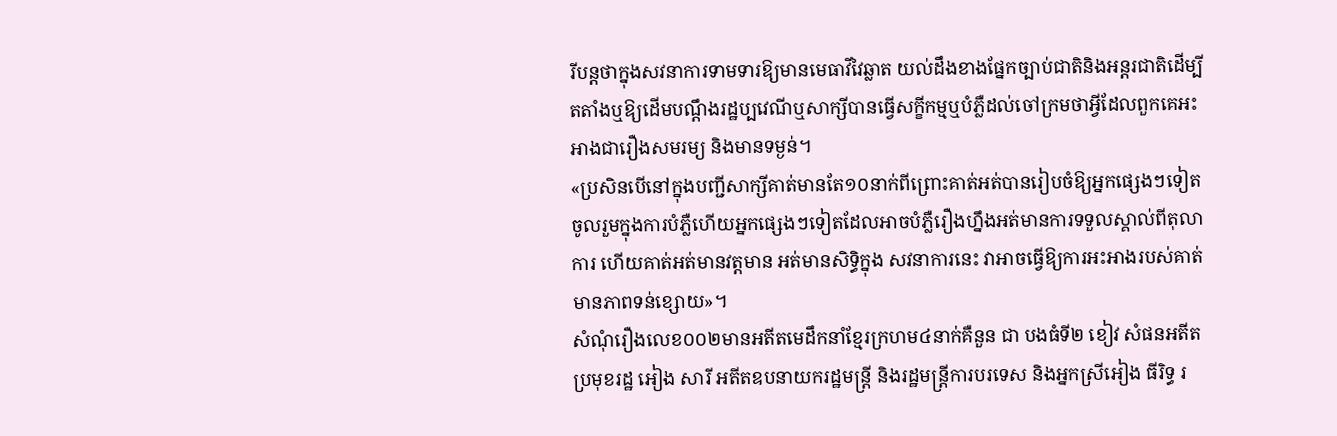រីបន្តថាក្នុងសវនាការទាមទារឱ្យមានមេធាវីវៃឆ្លាត យល់ដឹងខាងផ្នែកច្បាប់ជាតិនិងអន្តរជាតិដើម្បីតតាំងឬឱ្យដើមបណ្តឹងរដ្ឋប្បវេណីឬសាក្សីបានធ្វើសក្ខីកម្មឬបំភ្លឺដល់ចៅក្រមថាអ្វីដែលពួកគេអះអាងជារឿងសមរម្យ និងមានទម្ងន់។
«ប្រសិនបើនៅក្នុងបញ្ជីសាក្សីគាត់មានតែ១០នាក់ពីព្រោះគាត់អត់បានរៀបចំឱ្យអ្នកផ្សេងៗទៀតចូលរួមក្នុងការបំភ្លឺហើយអ្នកផ្សេងៗទៀតដែលអាចបំភ្លឺរឿងហ្នឹងអត់មានការទទួលស្គាល់ពីតុលាការ ហើយគាត់អត់មានវត្តមាន អត់មានសិទ្ធិក្នុង សវនាការនេះ វាអាចធ្វើឱ្យការអះអាងរបស់គាត់មានភាពទន់ខ្សោយ»។
សំណុំរឿងលេខ០០២មានអតីតមេដឹកនាំខ្មែរក្រហម៤នាក់គឺនួន ជា បងធំទី២ ខៀវ សំផនអតីតប្រមុខរដ្ឋ អៀង សារី អតីតឧបនាយករដ្ឋមន្ត្រី និងរដ្ឋមន្ត្រីការបរទេស និងអ្នកស្រីអៀង ធីរិទ្ធ រ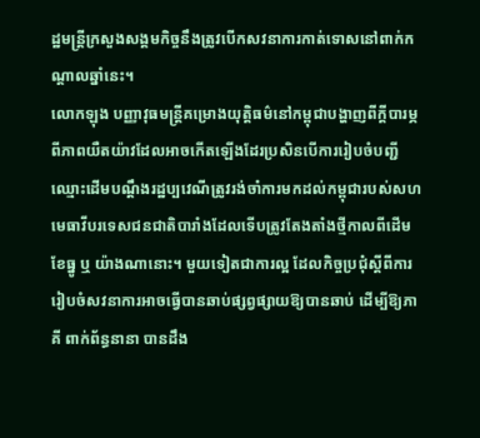ដ្ឋមន្ត្រីក្រសួងសង្គមកិច្ចនឹងត្រូវបើកសវនាការកាត់ទោសនៅពាក់កណ្តាលឆ្នាំនេះ។
លោកឡុង បញ្ញាវុធមន្ត្រីគម្រោងយុត្តិធម៌នៅកម្ពុជាបង្ហាញពីក្តីបារម្ភពីភាពយឺតយ៉ាវដែលអាចកើតឡើងដែរប្រសិនបើការរៀបចំបញ្ជីឈ្មោះដើមបណ្តឹងរដ្ឋប្បវេណីត្រូវរង់ចាំការមកដល់កម្ពុជារបស់សហមេធាវីបរទេសជនជាតិបារាំងដែលទើបត្រូវតែងតាំងថ្មីកាលពីដើមខែធ្នូ ឬ យ៉ាងណានោះ។ មួយទៀតជាការល្អ ដែលកិច្ចប្រជុំស្តីពីការរៀបចំសវនាការអាចធ្វើបានឆាប់ផ្សព្វផ្សាយឱ្យបានឆាប់ ដើម្បីឱ្យភាគី ពាក់ព័ន្ធនានា បានដឹង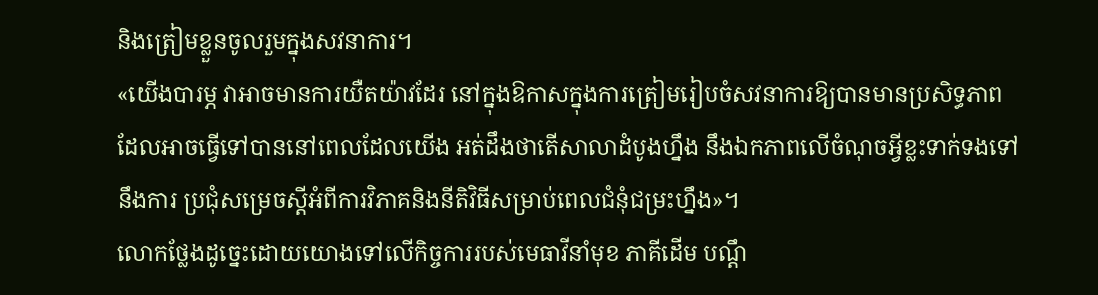និងត្រៀមខ្លួនចូលរួមក្នុងសវនាការ។
«យើងបារម្ភ វាអាចមានការយឺតយ៉ាវដែរ នៅក្នុងឱកាសក្នុងការត្រៀមរៀបចំសវនាការឱ្យបានមានប្រសិទ្ធភាពដែលអាចធ្វើទៅបាននៅពេលដែលយើង អត់ដឹងថាតើសាលាដំបូងហ្នឹង នឹងឯកភាពលើចំណុចអ្វីខ្លះទាក់ទងទៅនឹងការ ប្រជុំសម្រេចស្តីអំពីការវិភាគនិងនីតិវិធីសម្រាប់ពេលជំនុំជម្រះហ្នឹង»។
លោកថ្លែងដូច្នេះដោយយោងទៅលើកិច្ចការរបស់មេធាវីនាំមុខ ភាគីដើម បណ្តឹ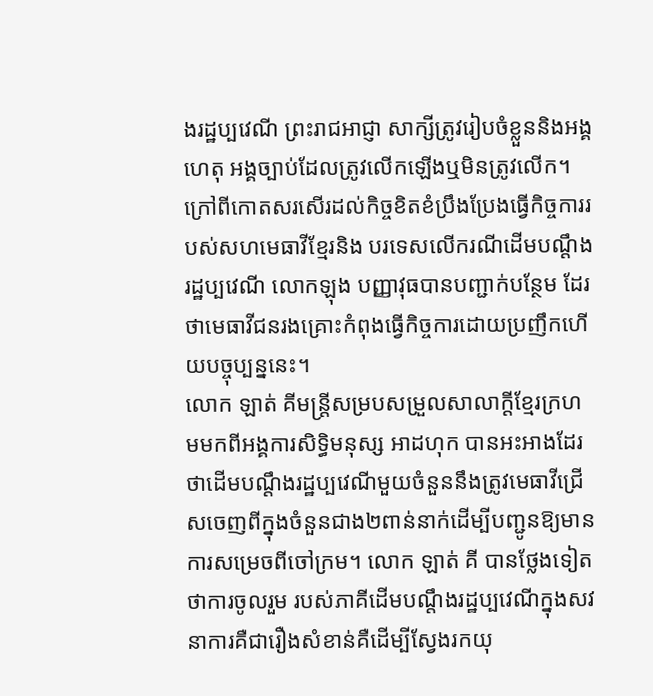ងរដ្ឋប្បវេណី ព្រះរាជអាជ្ញា សាក្សីត្រូវរៀបចំខ្លួននិងអង្គហេតុ អង្គច្បាប់ដែលត្រូវលើកឡើងឬមិនត្រូវលើក។
ក្រៅពីកោតសរសើរដល់កិច្ចខិតខំប្រឹងប្រែងធ្វើកិច្ចការរបស់សហមេធាវីខ្មែរនិង បរទេសលើករណីដើមបណ្តឹងរដ្ឋប្បវេណី លោកឡុង បញ្ញាវុធបានបញ្ជាក់បន្ថែម ដែរថាមេធាវីជនរងគ្រោះកំពុងធ្វើកិច្ចការដោយប្រញឹកហើយបច្ចុប្បន្ននេះ។
លោក ឡាត់ គីមន្ត្រីសម្របសម្រួលសាលាក្តីខ្មែរក្រហមមកពីអង្គការសិទ្ធិមនុស្ស អាដហុក បានអះអាងដែរថាដើមបណ្តឹងរដ្ឋប្បវេណីមួយចំនួននឹងត្រូវមេធាវីជ្រើសចេញពីក្នុងចំនួនជាង២ពាន់នាក់ដើម្បីបញ្ជូនឱ្យមានការសម្រេចពីចៅក្រម។ លោក ឡាត់ គី បានថ្លែងទៀតថាការចូលរួម របស់ភាគីដើមបណ្តឹងរដ្ឋប្បវេណីក្នុងសវនាការគឺជារឿងសំខាន់គឺដើម្បីស្វែងរកយុ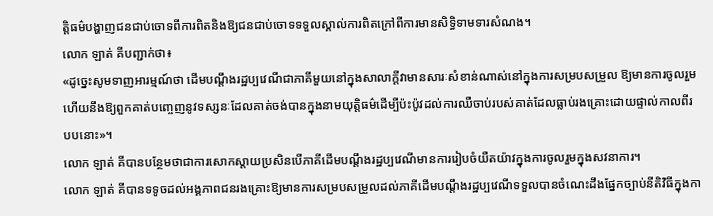ត្តិធម៌បង្ហាញជនជាប់ចោទពីការពិតនិងឱ្យជនជាប់ចោទទទួលស្គាល់ការពិតក្រៅពីការមានសិទ្ធិទាមទារសំណង។
លោក ឡាត់ គីបញ្ជាក់ថា៖
«ដូច្នេះសូមទាញអារម្មណ៍ថា ដើមបណ្តឹងរដ្ឋប្បវេណីជាភាគីមួយនៅក្នុងសាលាក្តីវាមានសារៈសំខាន់ណាស់នៅក្នុងការសម្របសម្រួល ឱ្យមានការចូលរួមហើយនឹងឱ្យពួកគាត់បញ្ចេញនូវទស្សនៈដែលគាត់ចង់បានក្នុងនាមយុត្តិធម៌ដើម្បីប៉ះប៉ូវដល់ការឈឺចាប់របស់គាត់ដែលធ្លាប់រងគ្រោះដោយផ្ទាល់កាលពីរបបនោះ»។
លោក ឡាត់ គីបានបន្ថែមថាជាការសោកស្តាយប្រសិនបើភាគីដើមបណ្តឹងរដ្ឋប្បវេណីមានការរៀបចំយឺតយ៉ាវក្នុងការចូលរួមក្នុងសវនាការ។
លោក ឡាត់ គីបានទទូចដល់អង្គភាពជនរងគ្រោះឱ្យមានការសម្របសម្រួលដល់ភាគីដើមបណ្តឹងរដ្ឋប្បវេណីទទួលបានចំណេះដឹងផ្នែកច្បាប់នីតិវិធីក្នុងកា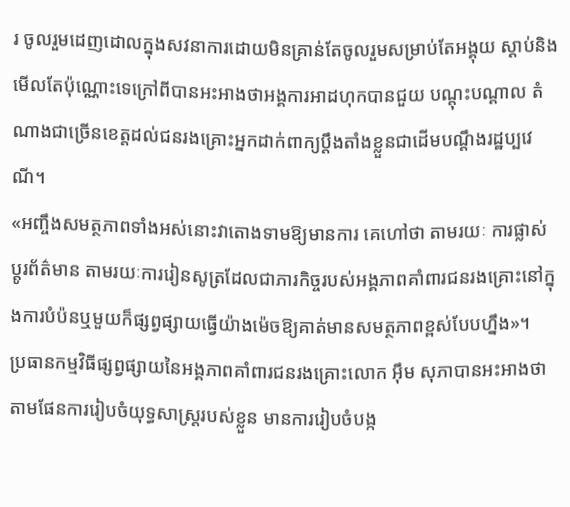រ ចូលរួមដេញដោលក្នុងសវនាការដោយមិនគ្រាន់តែចូលរួមសម្រាប់តែអង្គុយ ស្តាប់និងមើលតែប៉ុណ្ណោះទេក្រៅពីបានអះអាងថាអង្គការអាដហុកបានជួយ បណ្តុះបណ្តាល តំណាងជាច្រើនខេត្តដល់ជនរងគ្រោះអ្នកដាក់ពាក្យប្តឹងតាំងខ្លួនជាដើមបណ្តឹងរដ្ឋប្បវេណី។
«អញ្ចឹងសមត្ថភាពទាំងអស់នោះវាតោងទាមឱ្យមានការ គេហៅថា តាមរយៈ ការផ្លាស់ប្តូរព័ត៌មាន តាមរយៈការរៀនសូត្រដែលជាភារកិច្ចរបស់អង្គភាពគាំពារជនរងគ្រោះនៅក្នុងការបំប៉នឬមួយក៏ផ្សព្វផ្សាយធ្វើយ៉ាងម៉េចឱ្យគាត់មានសមត្ថភាពខ្ពស់បែបហ្នឹង»។
ប្រធានកម្មវិធីផ្សព្វផ្សាយនៃអង្គភាពគាំពារជនរងគ្រោះលោក អ៊ឹម សុភាបានអះអាងថាតាមផែនការរៀបចំយុទ្ធសាស្រ្តរបស់ខ្លួន មានការរៀបចំបង្ក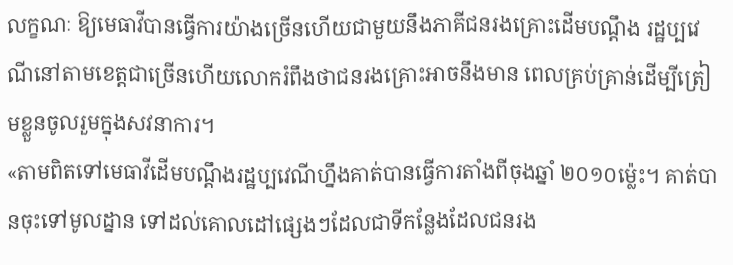លក្ខណៈ ឱ្យមេធាវីបានធ្វើការយ៉ាងច្រើនហើយជាមួយនឹងភាគីជនរងគ្រោះដើមបណ្តឹង រដ្ឋប្បវេណីនៅតាមខេត្តជាច្រើនហើយលោករំពឹងថាជនរងគ្រោះអាចនឹងមាន ពេលគ្រប់គ្រាន់ដើម្បីត្រៀមខ្លួនចូលរួមក្នុងសវនាការ។
«តាមពិតទៅមេធាវីដើមបណ្តឹងរដ្ឋប្បវេណីហ្នឹងគាត់បានធ្វើការតាំងពីចុងឆ្នាំ ២០១០ម្ល៉េះ។ គាត់បានចុះទៅមូលដ្នាន ទៅដល់គោលដៅផ្សេងៗដែលជាទីកន្លែងដែលជនរង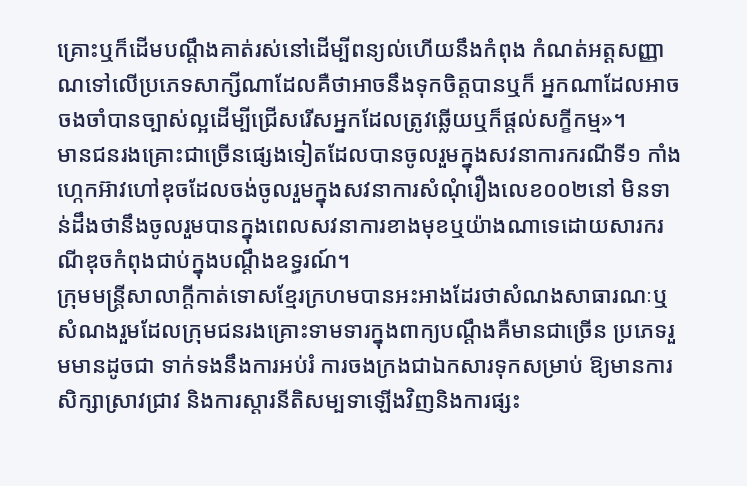គ្រោះឬក៏ដើមបណ្តឹងគាត់រស់នៅដើម្បីពន្យល់ហើយនឹងកំពុង កំណត់អត្តសញ្ញាណទៅលើប្រភេទសាក្សីណាដែលគឺថាអាចនឹងទុកចិត្តបានឬក៏ អ្នកណាដែលអាចចងចាំបានច្បាស់ល្អដើម្បីជ្រើសរើសអ្នកដែលត្រូវឆ្លើយឬក៏ផ្តល់សក្ខីកម្ម»។
មានជនរងគ្រោះជាច្រើនផ្សេងទៀតដែលបានចូលរួមក្នុងសវនាការករណីទី១ កាំង ហ្កេកអ៊ាវហៅឌុចដែលចង់ចូលរួមក្នុងសវនាការសំណុំរឿងលេខ០០២នៅ មិនទាន់ដឹងថានឹងចូលរួមបានក្នុងពេលសវនាការខាងមុខឬយ៉ាងណាទេដោយសារករណីឌុចកំពុងជាប់ក្នុងបណ្តឹងឧទ្ធរណ៍។
ក្រុមមន្ត្រីសាលាក្តីកាត់ទោសខ្មែរក្រហមបានអះអាងដែរថាសំណងសាធារណៈឬសំណងរួមដែលក្រុមជនរងគ្រោះទាមទារក្នុងពាក្យបណ្តឹងគឺមានជាច្រើន ប្រភេទរួមមានដូចជា ទាក់ទងនឹងការអប់រំ ការចងក្រងជាឯកសារទុកសម្រាប់ ឱ្យមានការសិក្សាស្រាវជ្រាវ និងការស្តារនីតិសម្បទាឡើងវិញនិងការផ្សះ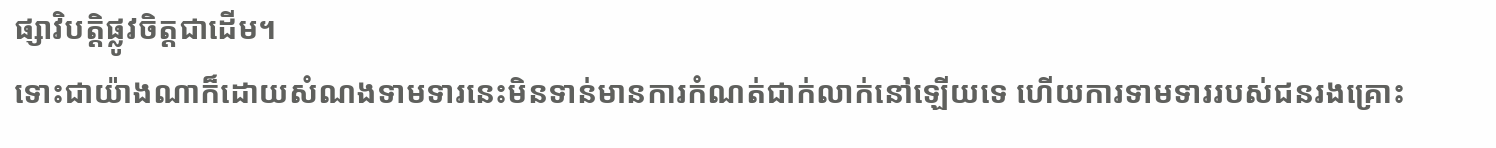ផ្សាវិបត្តិផ្លូវចិត្តជាដើម។
ទោះជាយ៉ាងណាក៏ដោយសំណងទាមទារនេះមិនទាន់មានការកំណត់ជាក់លាក់នៅឡើយទេ ហើយការទាមទាររបស់ជនរងគ្រោះ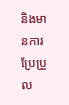និងមានការប្រែប្រួល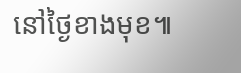នៅថ្ងៃខាងមុខ៕